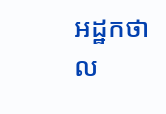អដ្ឋកថា ល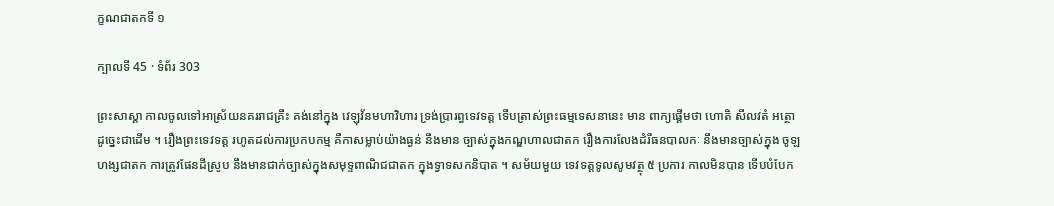ក្ខណជាតកទី ១

ក្បាលទី 45 · ទំព័រ 303

ព្រះសាស្តា កាលចូលទៅអាស្រ័យនគររាជគ្រឹះ គង់នៅក្នុង វេឡុវ័នមហាវិហារ ទ្រង់ប្រារព្ធទេវទត្ត ទើបត្រាស់ព្រះធម្មទេសនានេះ មាន ពាក្យផ្តើមថា ហោតិ សីលវតំ អត្ថោ ដូច្នេះជាដើម ។ រឿងព្រះទេវទត្ត រហូតដល់ការប្រកបកម្ម គឺកាសម្លាប់យ៉ាងធ្ងន់ នឹងមាន ច្បាស់ក្នុងកណ្ឌហាលជាតក រឿងការលែងដំរីធនបាលកៈ នឹងមានច្បាស់ក្នុង ចូឡហង្សជាតក ការត្រូវផែនដីស្រូប នឹងមានជាក់ច្បាស់ក្នុងសមុទ្ទពាណិជជាតក ក្នុងទ្វាទសកនិបាត ។ សម័យមួយ ទេវទត្តទូលសូមវត្ថុ ៥ ប្រការ កាលមិនបាន ទើបបំបែក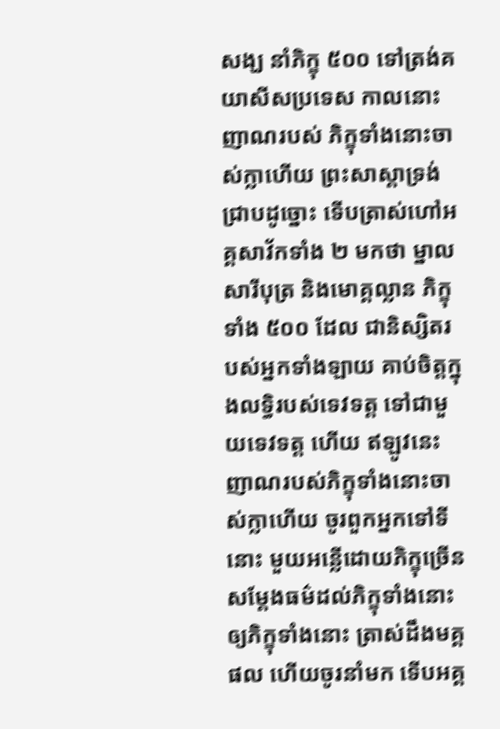សង្ឃ នាំភិក្ខុ ៥០០ ទៅត្រង់គយាសីសប្រទេស កាលនោះ ញាណរបស់ ភិក្ខុទាំងនោះចាស់ក្លាហើយ ព្រះសាស្តាទ្រង់ជ្រាបដូច្នោះ ទើបត្រាស់ហៅអគ្គសាវ័កទាំង ២ មកថា ម្នាលសារីបុត្រ និងមោគ្គល្លាន ភិក្ខុទាំង ៥០០ ដែល ជានិស្សិតរបស់អ្នកទាំងឡាយ គាប់ចិត្តក្នុងលទ្ធិរបស់ទេវទត្ត ទៅជាមួយទេវទត្ត ហើយ ឥឡូវនេះ ញាណរបស់ភិក្ខុទាំងនោះចាស់ក្លាហើយ ចូរពួកអ្នកទៅទីនោះ មួយអន្លើដោយភិក្ខុច្រើន សម្តែងធម៌ដល់ភិក្ខុទាំងនោះ ឲ្យភិក្ខុទាំងនោះ ត្រាស់ដឹងមគ្គផល ហើយចូរនាំមក ទើបអគ្គ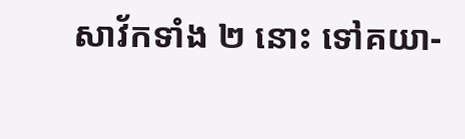សាវ័កទាំង ២ នោះ ទៅគយា-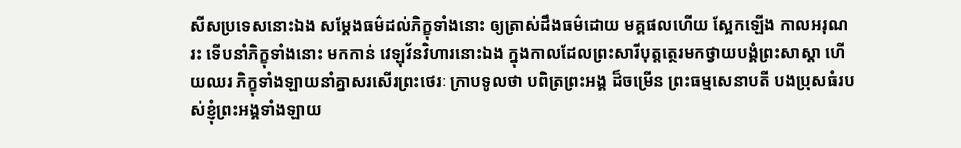សីសប្រទេសនោះឯង សម្តែងធម៌ដល់ភិក្ខុទាំងនោះ ឲ្យត្រាស់ដឹងធម៌ដោយ មគ្គផលហើយ ស្អែកឡើង កាលអរុណរះ ទើបនាំភិក្ខុទាំងនោះ មកកាន់ វេឡុវ័នវិហារនោះឯង ក្នុងកាលដែលព្រះសារីបុត្តត្ថេរមកថ្វាយបង្គំព្រះសាស្តា ហើយឈរ ភិក្ខុទាំងឡាយនាំគ្នាសរសើរព្រះថេរៈ ក្រាបទូលថា បពិត្រព្រះអង្គ ដ៏ចម្រើន ព្រះធម្មសេនាបតី បងប្រុសធំរបស់ខ្ញុំព្រះអង្គទាំងឡាយ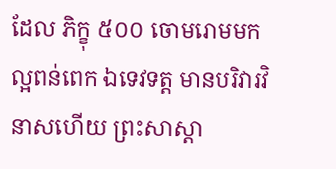ដែល ភិក្ខុ ៥០០ ចោមរោមមកល្អពន់ពេក ឯទេវទត្ត មានបរិវារវិនាសហើយ ព្រះសាស្តា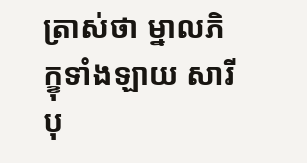ត្រាស់ថា ម្នាលភិក្ខុទាំងឡាយ សារីបុ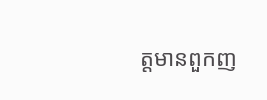ត្តមានពួកញ